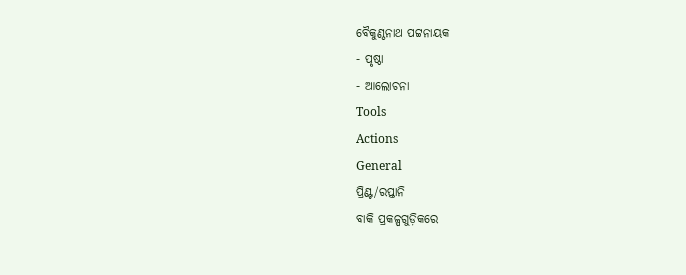ବୈକୁଣ୍ଠନାଥ ପଟ୍ଟନାୟକ
- ପୃଷ୍ଠା
- ଆଲୋଚନା
Tools
Actions
General
ପ୍ରିଣ୍ଟ/ରପ୍ତାନି
ବାକି ପ୍ରକଳ୍ପଗୁଡ଼ିକରେ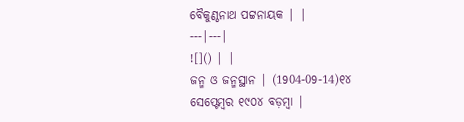ବୈକୁଣ୍ଠନାଥ ପଟ୍ଟନାୟକ | |
---|---|
![]() | |
ଜନ୍ମ ଓ ଜନ୍ମସ୍ଥାନ | (1904-09-14)୧୪ ସେପ୍ଟେମ୍ବର ୧୯୦୪ ବଡ଼ମ୍ବା |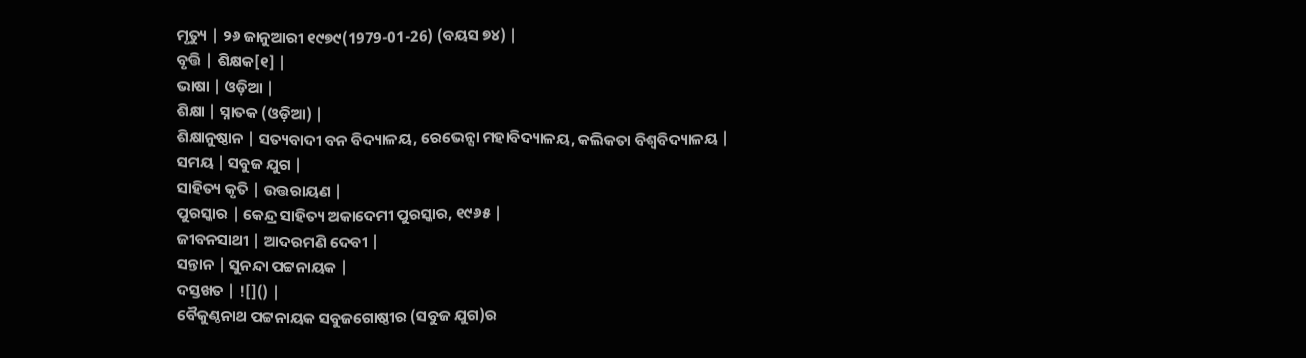ମୃତ୍ୟୁ | ୨୬ ଜାନୁଆରୀ ୧୯୭୯(1979-01-26) (ବୟସ ୭୪) |
ବୃତ୍ତି | ଶିକ୍ଷକ[୧] |
ଭାଷା | ଓଡ଼ିଆ |
ଶିକ୍ଷା | ସ୍ନାତକ (ଓଡ଼ିଆ) |
ଶିକ୍ଷାନୁଷ୍ଠାନ | ସତ୍ୟବାଦୀ ବନ ବିଦ୍ୟାଳୟ, ରେଭେନ୍ସା ମହାବିଦ୍ୟାଳୟ, କଲିକତା ବିଶ୍ୱବିଦ୍ୟାଳୟ |
ସମୟ | ସବୁଜ ଯୁଗ |
ସାହିତ୍ୟ କୃତି | ଉତ୍ତରାୟଣ |
ପୁରସ୍କାର | କେନ୍ଦ୍ର ସାହିତ୍ୟ ଅକାଦେମୀ ପୁରସ୍କାର, ୧୯୬୫ |
ଜୀବନସାଥୀ | ଆଦରମଣି ଦେବୀ |
ସନ୍ତାନ | ସୁନନ୍ଦା ପଟ୍ଟନାୟକ |
ଦସ୍ତଖତ | ![]() |
ବୈକୁଣ୍ଠନାଥ ପଟ୍ଟନାୟକ ସବୁଜଗୋଷ୍ଠୀର (ସବୁଜ ଯୁଗ)ର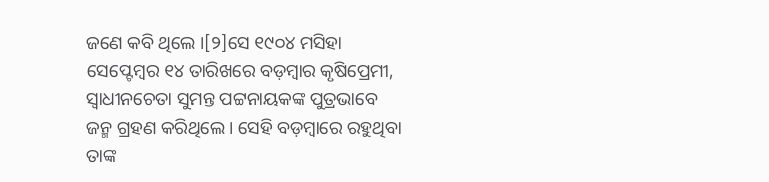ଜଣେ କବି ଥିଲେ ।[୨]ସେ ୧୯୦୪ ମସିହା ସେପ୍ଟେମ୍ବର ୧୪ ତାରିଖରେ ବଡ଼ମ୍ବାର କୃଷିପ୍ରେମୀ, ସ୍ୱାଧୀନଚେତା ସୁମନ୍ତ ପଟ୍ଟନାୟକଙ୍କ ପୁତ୍ରଭାବେ ଜନ୍ମ ଗ୍ରହଣ କରିଥିଲେ। ସେହି ବଡ଼ମ୍ବାରେ ରହୁଥିବା ତାଙ୍କ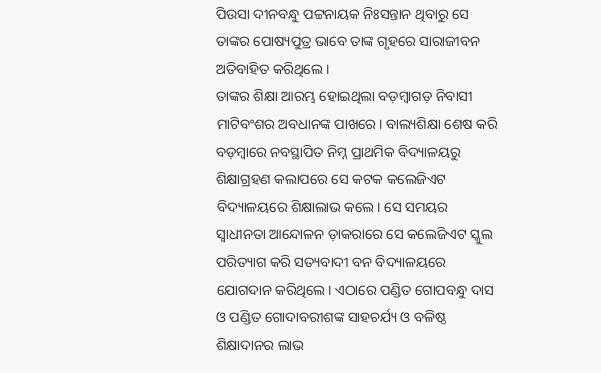ପିଉସା ଦୀନବନ୍ଧୁ ପଟ୍ଟନାୟକ ନିଃସନ୍ତାନ ଥିବାରୁ ସେ ତାଙ୍କର ପୋଷ୍ୟପୁତ୍ର ଭାବେ ତାଙ୍କ ଗୃହରେ ସାରାଜୀବନ ଅତିବାହିତ କରିଥିଲେ ।
ତାଙ୍କର ଶିକ୍ଷା ଆରମ୍ଭ ହୋଇଥିଲା ବଡ଼ମ୍ବାଗଡ଼ ନିବାସୀ ମାଟିବଂଶର ଅବଧାନଙ୍କ ପାଖରେ। ବାଲ୍ୟଶିକ୍ଷା ଶେଷ କରି ବଡ଼ମ୍ବାରେ ନବସ୍ଥାପିତ ନିମ୍ନ ପ୍ରାଥମିକ ବିଦ୍ୟାଳୟରୁ ଶିକ୍ଷାଗ୍ରହଣ କଲାପରେ ସେ କଟକ କଲେଜିଏଟ ବିଦ୍ୟାଳୟରେ ଶିକ୍ଷାଲାଭ କଲେ। ସେ ସମୟର ସ୍ୱାଧୀନତା ଆନ୍ଦୋଳନ ଡ଼ାକରାରେ ସେ କଲେଜିଏଟ ସ୍କୁଲ ପରିତ୍ୟାଗ କରି ସତ୍ୟବାଦୀ ବନ ବିଦ୍ୟାଳୟରେ ଯୋଗଦାନ କରିଥିଲେ। ଏଠାରେ ପଣ୍ଡିତ ଗୋପବନ୍ଧୁ ଦାସ ଓ ପଣ୍ଡିତ ଗୋଦାବରୀଶଙ୍କ ସାହଚର୍ଯ୍ୟ ଓ ବଳିଷ୍ଠ ଶିକ୍ଷାଦାନର ଲାଭ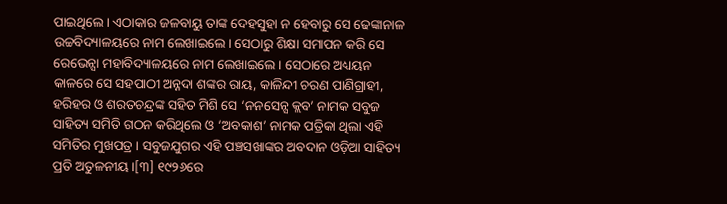ପାଇଥିଲେ । ଏଠାକାର ଜଳବାୟୁ ତାଙ୍କ ଦେହସୁହା ନ ହେବାରୁ ସେ ଢେଙ୍କାନାଳ ଉଚ୍ଚବିଦ୍ୟାଳୟରେ ନାମ ଲେଖାଇଲେ। ସେଠାରୁ ଶିକ୍ଷା ସମାପନ କରି ସେ ରେଭେନ୍ସା ମହାବିଦ୍ୟାଳୟରେ ନାମ ଲେଖାଇଲେ । ସେଠାରେ ଅଧ୍ୟୟନ କାଳରେ ସେ ସହପାଠୀ ଅନ୍ନଦା ଶଙ୍କର ରାୟ, କାଳିନ୍ଦୀ ଚରଣ ପାଣିଗ୍ରାହୀ, ହରିହର ଓ ଶରତଚନ୍ଦ୍ରଙ୍କ ସହିତ ମିଶି ସେ ‘ନନସେନ୍ସ କ୍ଲବ’ ନାମକ ସବୁଜ ସାହିତ୍ୟ ସମିତି ଗଠନ କରିଥିଲେ ଓ ‘ଅବକାଶ’ ନାମକ ପତ୍ରିକା ଥିଲା ଏହି ସମିତିର ମୁଖପତ୍ର । ସବୁଜଯୁଗର ଏହି ପଞ୍ଚସଖାଙ୍କର ଅବଦାନ ଓଡ଼ିଆ ସାହିତ୍ୟ ପ୍ରତି ଅତୁଳନୀୟ।[୩] ୧୯୨୬ରେ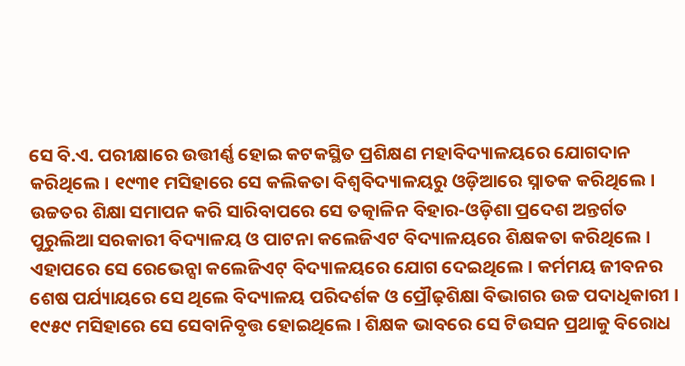ସେ ବି.ଏ. ପରୀକ୍ଷାରେ ଉତ୍ତୀର୍ଣ୍ଣ ହୋଇ କଟକସ୍ଥିତ ପ୍ରଶିକ୍ଷଣ ମହାବିଦ୍ୟାଳୟରେ ଯୋଗଦାନ କରିଥିଲେ। ୧୯୩୧ ମସିହାରେ ସେ କଲିକତା ବିଶ୍ୱବିଦ୍ୟାଳୟରୁ ଓଡ଼ିଆରେ ସ୍ନାତକ କରିଥିଲେ।
ଉଚ୍ଚତର ଶିକ୍ଷା ସମାପନ କରି ସାରିବାପରେ ସେ ତତ୍କାଳିନ ବିହାର-ଓଡ଼ିଶା ପ୍ରଦେଶ ଅନ୍ତର୍ଗତ ପୁରୁଲିଆ ସରକାରୀ ବିଦ୍ୟାଳୟ ଓ ପାଟନା କଲେଜିଏଟ ବିଦ୍ୟାଳୟରେ ଶିକ୍ଷକତା କରିଥିଲେ। ଏହାପରେ ସେ ରେଭେନ୍ସା କଲେଜିଏଟ୍ ବିଦ୍ୟାଳୟରେ ଯୋଗ ଦେଇଥିଲେ। କର୍ମମୟ ଜୀବନର ଶେଷ ପର୍ଯ୍ୟାୟରେ ସେ ଥିଲେ ବିଦ୍ୟାଳୟ ପରିଦର୍ଶକ ଓ ପ୍ରୌଢ଼ଶିକ୍ଷା ବିଭାଗର ଉଚ୍ଚ ପଦାଧିକାରୀ । ୧୯୫୯ ମସିହାରେ ସେ ସେବାନିବୃତ୍ତ ହୋଇଥିଲେ । ଶିକ୍ଷକ ଭାବରେ ସେ ଟିଉସନ ପ୍ରଥାକୁ ବିରୋଧ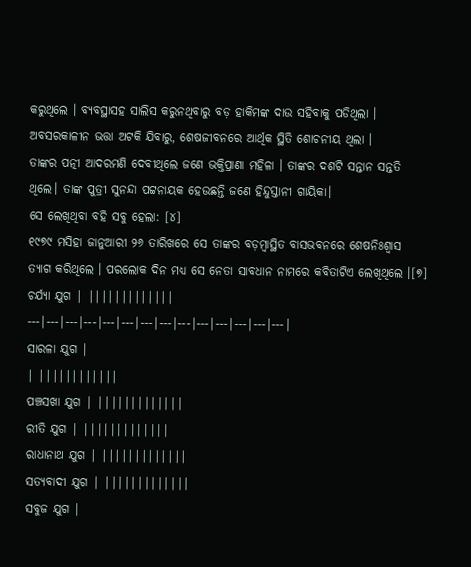କରୁଥିଲେ । ବ୍ୟବସ୍ଥାସହ ସାଲିସ କରୁନଥିବାରୁ ବଡ଼ ହାକିମଙ୍କ ଦାଉ ସହିବାକୁ ପଡିଥିଲା । ଅବସରକାଳୀନ ଭତ୍ତା ଅଟକି ଯିବାରୁ, ଶେଷଜୀବନରେ ଆର୍ଥିକ ସ୍ଥିତି ଶୋଚନୀୟ ଥିଲା ।
ତାଙ୍କର ପତ୍ନୀ ଆଦରମଣି ଦେବୀଥିଲେ ଜଣେ ଭକ୍ତିପ୍ରାଣା ମହିଳା । ତାଙ୍କର ଦଶଟି ସନ୍ତାନ ସନ୍ତତି ଥିଲେ। ତାଙ୍କ ପୁତ୍ରୀ ସୁନନ୍ଦା ପଟ୍ଟନାୟକ ହେଉଛନ୍ତି ଜଣେ ହିନ୍ଦୁସ୍ତାନୀ ଗାୟିକା।
ସେ ଲେଖିଥିବା ବହି ସବୁ ହେଲା: [୪]
୧୯୭୯ ମସିହା ଜାନୁଆରୀ ୨୬ ତାରିଖରେ ସେ ତାଙ୍କର ବଡ଼ମ୍ବାସ୍ଥିତ ବାସଭବନରେ ଶେଷନିଃଶ୍ୱାସ ତ୍ୟାଗ କରିଥିଲେ । ପରଲୋକ ଦିନ ମଧ୍ୟ ସେ ନେତା ସାବଧାନ ନାମରେ କବିତାଟିଏ ଲେଖିଥିଲେ ।[୭]
ଚର୍ଯ୍ୟା ଯୁଗ | |||||||||||||
---|---|---|---|---|---|---|---|---|---|---|---|---|---|
ସାରଳା ଯୁଗ |
| ||||||||||||
ପଞ୍ଚସଖା ଯୁଗ | |||||||||||||
ରୀତି ଯୁଗ | |||||||||||||
ରାଧାନାଥ ଯୁଗ | |||||||||||||
ସତ୍ୟବାଦୀ ଯୁଗ | |||||||||||||
ସବୁଜ ଯୁଗ |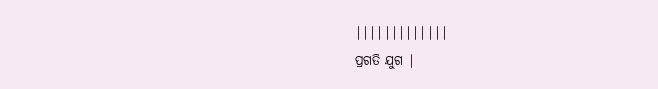|||||||||||||
ପ୍ରଗତି ଯୁଗ |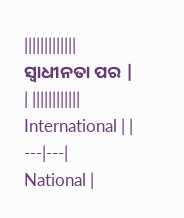|||||||||||||
ସ୍ୱାଧୀନତା ପର |
| ||||||||||||
International | |
---|---|
National |